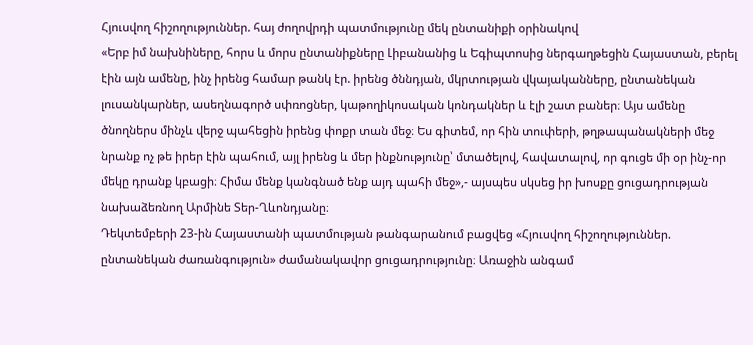Հյուսվող հիշողություններ. հայ ժողովրդի պատմությունը մեկ ընտանիքի օրինակով
«Երբ իմ նախնիները, հորս և մորս ընտանիքները Լիբանանից և Եգիպտոսից ներգաղթեցին Հայաստան, բերել էին այն ամենը, ինչ իրենց համար թանկ էր. իրենց ծննդյան, մկրտության վկայականները, ընտանեկան լուսանկարներ, ասեղնագործ սփռոցներ, կաթողիկոսական կոնդակներ և էլի շատ բաներ։ Այս ամենը ծնողներս մինչև վերջ պահեցին իրենց փոքր տան մեջ։ Ես գիտեմ, որ հին տուփերի, թղթապանակների մեջ նրանք ոչ թե իրեր էին պահում, այլ իրենց և մեր ինքնությունը՝ մտածելով, հավատալով, որ գուցե մի օր ինչ-որ մեկը դրանք կբացի։ Հիմա մենք կանգնած ենք այդ պահի մեջ»,- այսպես սկսեց իր խոսքը ցուցադրության նախաձեռնող Արմինե Տեր-Ղևոնդյանը։
Դեկտեմբերի 23-ին Հայաստանի պատմության թանգարանում բացվեց «Հյուսվող հիշողություններ. ընտանեկան ժառանգություն» ժամանակավոր ցուցադրությունը։ Առաջին անգամ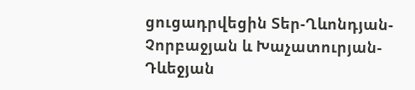ցուցադրվեցին Տեր-Ղևոնդյան-Չորբաջյան և Խաչատուրյան-Դևեջյան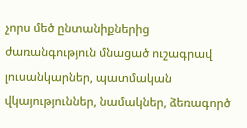չորս մեծ ընտանիքներից ժառանգություն մնացած ուշագրավ լուսանկարներ, պատմական վկայություններ, նամակներ, ձեռագործ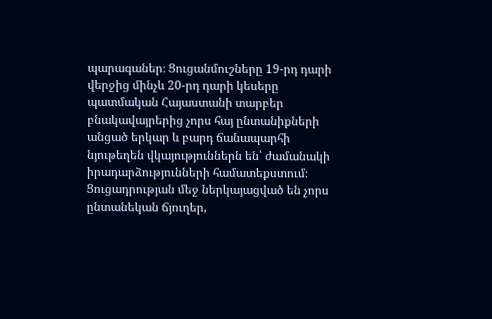պարագաներ։ Ցուցանմուշները 19-րդ դարի վերջից մինչև 20-րդ դարի կեսերը պատմական Հայաստանի տարբեր բնակավայրերից չորս հայ ընտանիքների անցած երկար և բարդ ճանապարհի նյութեղեն վկայություններն են՝ ժամանակի իրադարձությունների համատեքստում։
Ցուցադրության մեջ ներկայացված են չորս ընտանեկան ճյուղեր,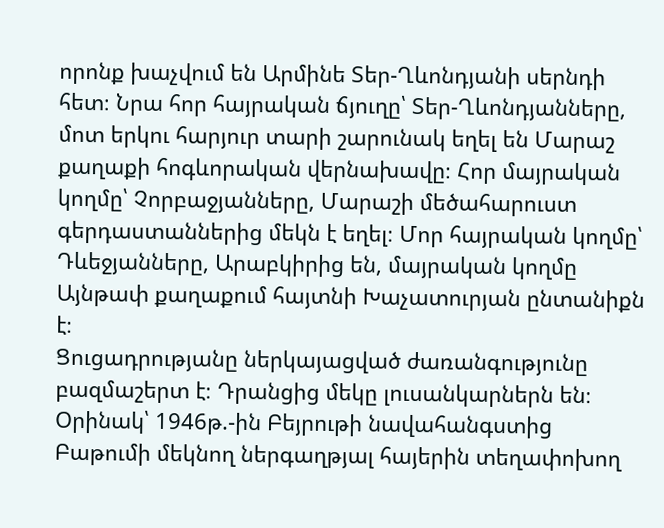որոնք խաչվում են Արմինե Տեր-Ղևոնդյանի սերնդի հետ։ Նրա հոր հայրական ճյուղը՝ Տեր-Ղևոնդյանները, մոտ երկու հարյուր տարի շարունակ եղել են Մարաշ քաղաքի հոգևորական վերնախավը։ Հոր մայրական կողմը՝ Չորբաջյանները, Մարաշի մեծահարուստ գերդաստաններից մեկն է եղել։ Մոր հայրական կողմը՝ Դևեջյանները, Արաբկիրից են, մայրական կողմը Այնթափ քաղաքում հայտնի Խաչատուրյան ընտանիքն է։
Ցուցադրությանը ներկայացված ժառանգությունը բազմաշերտ է։ Դրանցից մեկը լուսանկարներն են։ Օրինակ՝ 1946թ.-ին Բեյրութի նավահանգստից Բաթումի մեկնող ներգաղթյալ հայերին տեղափոխող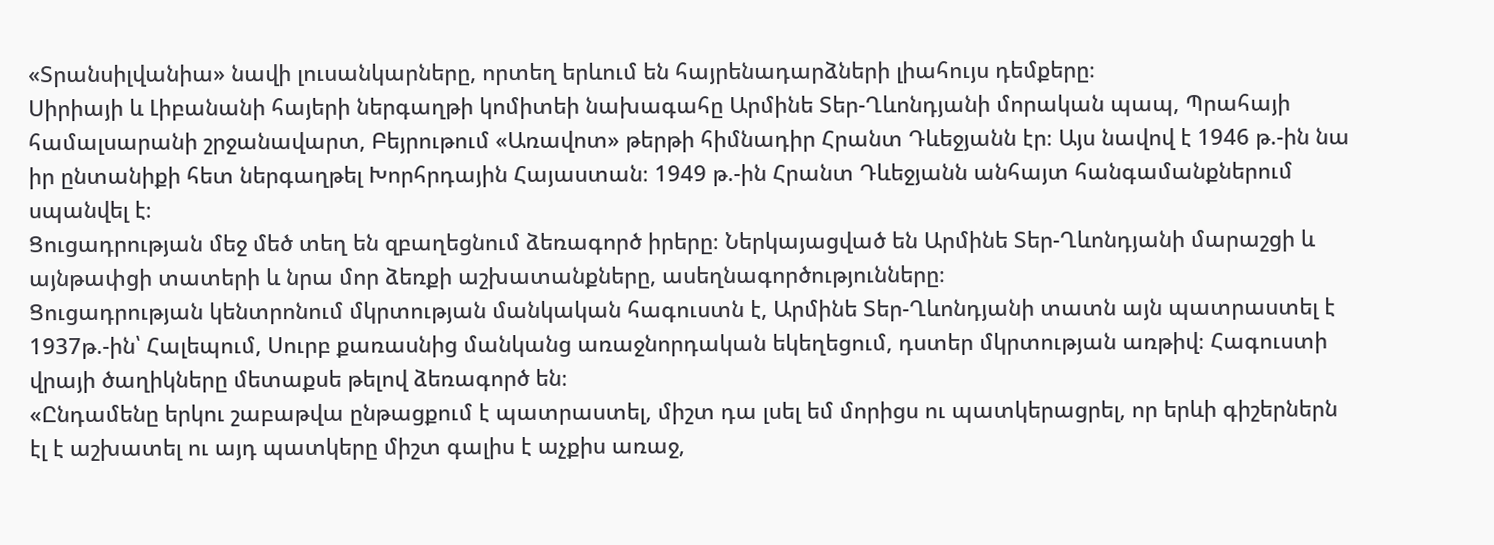«Տրանսիլվանիա» նավի լուսանկարները, որտեղ երևում են հայրենադարձների լիահույս դեմքերը։
Սիրիայի և Լիբանանի հայերի ներգաղթի կոմիտեի նախագահը Արմինե Տեր-Ղևոնդյանի մորական պապ, Պրահայի համալսարանի շրջանավարտ, Բեյրութում «Առավոտ» թերթի հիմնադիր Հրանտ Դևեջյանն էր։ Այս նավով է 1946 թ.-ին նա իր ընտանիքի հետ ներգաղթել Խորհրդային Հայաստան։ 1949 թ.-ին Հրանտ Դևեջյանն անհայտ հանգամանքներում սպանվել է։
Ցուցադրության մեջ մեծ տեղ են զբաղեցնում ձեռագործ իրերը։ Ներկայացված են Արմինե Տեր-Ղևոնդյանի մարաշցի և այնթափցի տատերի և նրա մոր ձեռքի աշխատանքները, ասեղնագործությունները։
Ցուցադրության կենտրոնում մկրտության մանկական հագուստն է, Արմինե Տեր-Ղևոնդյանի տատն այն պատրաստել է 1937թ.-ին՝ Հալեպում, Սուրբ քառասնից մանկանց առաջնորդական եկեղեցում, դստեր մկրտության առթիվ։ Հագուստի վրայի ծաղիկները մետաքսե թելով ձեռագործ են։
«Ընդամենը երկու շաբաթվա ընթացքում է պատրաստել, միշտ դա լսել եմ մորիցս ու պատկերացրել, որ երևի գիշերներն էլ է աշխատել ու այդ պատկերը միշտ գալիս է աչքիս առաջ,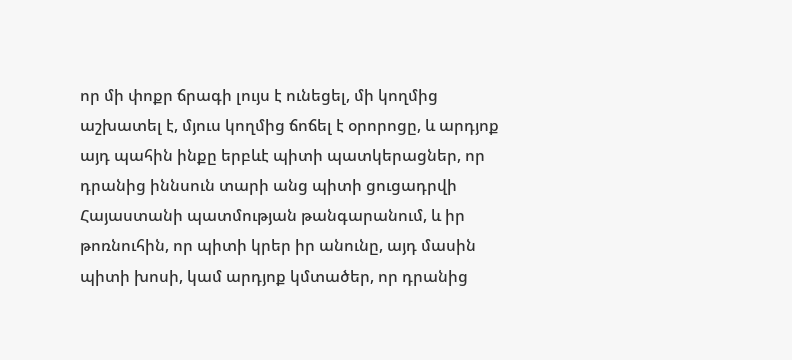որ մի փոքր ճրագի լույս է ունեցել, մի կողմից աշխատել է, մյուս կողմից ճոճել է օրորոցը, և արդյոք այդ պահին ինքը երբևէ պիտի պատկերացներ, որ դրանից իննսուն տարի անց պիտի ցուցադրվի Հայաստանի պատմության թանգարանում, և իր թոռնուհին, որ պիտի կրեր իր անունը, այդ մասին պիտի խոսի, կամ արդյոք կմտածեր, որ դրանից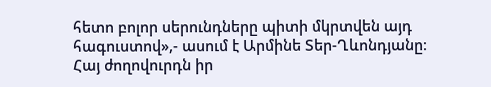հետո բոլոր սերունդները պիտի մկրտվեն այդ հագուստով»,- ասում է Արմինե Տեր-Ղևոնդյանը։
Հայ ժողովուրդն իր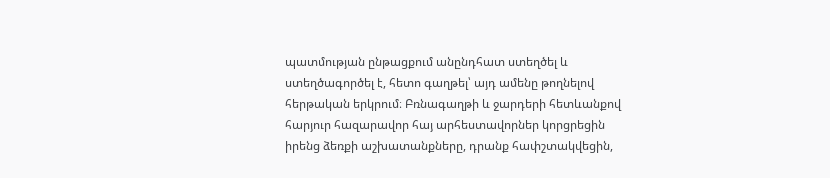պատմության ընթացքում անընդհատ ստեղծել և ստեղծագործել է, հետո գաղթել՝ այդ ամենը թողնելով հերթական երկրում։ Բռնագաղթի և ջարդերի հետևանքով հարյուր հազարավոր հայ արհեստավորներ կորցրեցին իրենց ձեռքի աշխատանքները, դրանք հափշտակվեցին,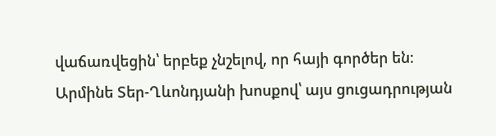վաճառվեցին՝ երբեք չնշելով, որ հայի գործեր են։
Արմինե Տեր-Ղևոնդյանի խոսքով՝ այս ցուցադրության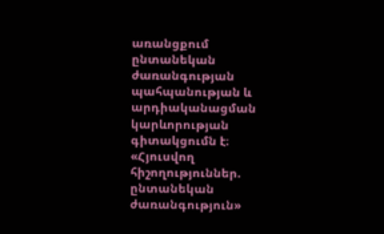առանցքում ընտանեկան ժառանգության պահպանության և արդիականացման կարևորության գիտակցումն է։
«Հյուսվող հիշողություններ. ընտանեկան ժառանգություն»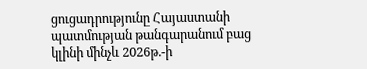ցուցադրությունը Հայաստանի պատմության թանգարանում բաց կլինի մինչև 2026թ.-ի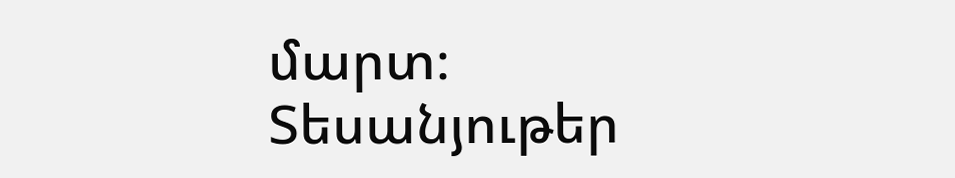մարտ։
Տեսանյութեր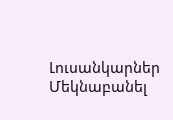Լուսանկարներ
Մեկնաբանել